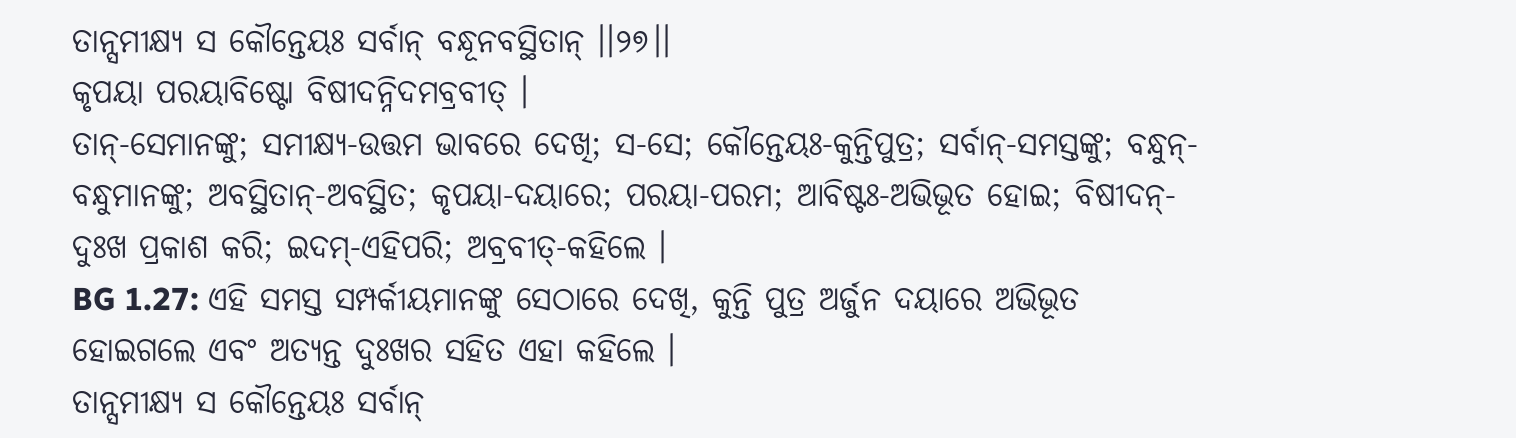ତାନ୍ସମୀକ୍ଷ୍ୟ ସ କୌନ୍ତେୟଃ ସର୍ବାନ୍ ବନ୍ଧୂନବସ୍ଥିତାନ୍ ।।୨୭।।
କୃପୟା ପରୟାବିଷ୍ଟୋ ବିଷୀଦନ୍ନିଦମବ୍ରବୀତ୍ ।
ତାନ୍-ସେମାନଙ୍କୁ; ସମୀକ୍ଷ୍ୟ-ଉତ୍ତମ ଭାବରେ ଦେଖି; ସ-ସେ; କୌନ୍ତେୟଃ-କୁନ୍ତିପୁତ୍ର; ସର୍ବାନ୍-ସମସ୍ତଙ୍କୁ; ବନ୍ଧୁନ୍-ବନ୍ଧୁମାନଙ୍କୁ; ଅବସ୍ଥିତାନ୍-ଅବସ୍ଥିତ; କୃପୟା-ଦୟାରେ; ପରୟା-ପରମ; ଆବିଷ୍ଟଃ-ଅଭିଭୂତ ହୋଇ; ବିଷୀଦନ୍-ଦୁଃଖ ପ୍ରକାଶ କରି; ଇଦମ୍-ଏହିପରି; ଅବ୍ରବୀତ୍-କହିଲେ ।
BG 1.27: ଏହି ସମସ୍ତ ସମ୍ପର୍କୀୟମାନଙ୍କୁ ସେଠାରେ ଦେଖି, କୁନ୍ତି ପୁତ୍ର ଅର୍ଜୁନ ଦୟାରେ ଅଭିଭୂତ ହୋଇଗଲେ ଏବଂ ଅତ୍ୟନ୍ତ ଦୁଃଖର ସହିତ ଏହା କହିଲେ ।
ତାନ୍ସମୀକ୍ଷ୍ୟ ସ କୌନ୍ତେୟଃ ସର୍ବାନ୍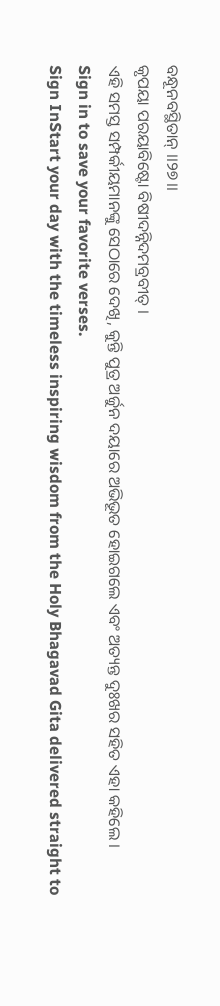ବନ୍ଧୂନବସ୍ଥିତାନ୍ ।।୨୭।।
କୃପୟା ପରୟାବିଷ୍ଟୋ ବିଷୀଦନ୍ନିଦମବ୍ରବୀତ୍ ।
ଏହି ସମସ୍ତ ସମ୍ପର୍କୀୟମାନଙ୍କୁ ସେଠାରେ ଦେଖି, କୁନ୍ତି ପୁତ୍ର ଅର୍ଜୁନ ଦୟାରେ ଅଭିଭୂତ ହୋଇଗଲେ ଏବଂ ଅତ୍ୟନ୍ତ ଦୁଃଖର ସହିତ ଏହା କହିଲେ ।
Sign in to save your favorite verses.
Sign InStart your day with the timeless inspiring wisdom from the Holy Bhagavad Gita delivered straight to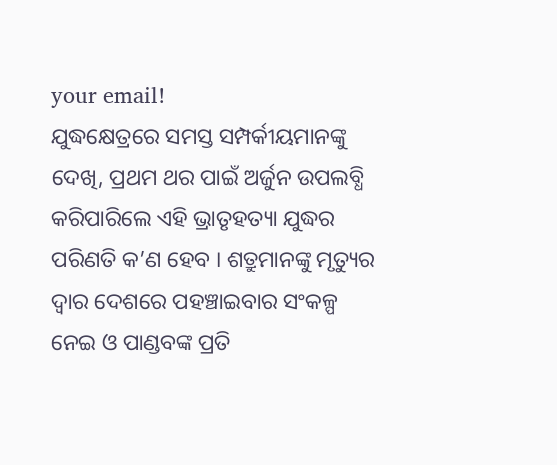your email!
ଯୁଦ୍ଧକ୍ଷେତ୍ରରେ ସମସ୍ତ ସମ୍ପର୍କୀୟମାନଙ୍କୁ ଦେଖି, ପ୍ରଥମ ଥର ପାଇଁ ଅର୍ଜୁନ ଉପଲବ୍ଧି କରିପାରିଲେ ଏହି ଭ୍ରାତୃହତ୍ୟା ଯୁଦ୍ଧର ପରିଣତି କ’ଣ ହେବ । ଶତ୍ରୁମାନଙ୍କୁ ମୃତ୍ୟୁର ଦ୍ୱାର ଦେଶରେ ପହଞ୍ଚାଇବାର ସଂକଳ୍ପ ନେଇ ଓ ପାଣ୍ଡବଙ୍କ ପ୍ରତି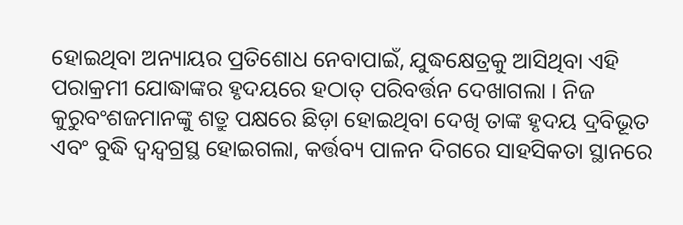ହୋଇଥିବା ଅନ୍ୟାୟର ପ୍ରତିଶୋଧ ନେବାପାଇଁ, ଯୁଦ୍ଧକ୍ଷେତ୍ରକୁ ଆସିଥିବା ଏହି ପରାକ୍ରମୀ ଯୋଦ୍ଧାଙ୍କର ହୃଦୟରେ ହଠାତ୍ ପରିବର୍ତ୍ତନ ଦେଖାଗଲା । ନିଜ କୁରୁବଂଶଜମାନଙ୍କୁ ଶତ୍ରୁ ପକ୍ଷରେ ଛିଡ଼ା ହୋଇଥିବା ଦେଖି ତାଙ୍କ ହୃଦୟ ଦ୍ରବିଭୂତ ଏବଂ ବୁଦ୍ଧି ଦ୍ୱନ୍ଦ୍ୱଗ୍ରସ୍ଥ ହୋଇଗଲା, କର୍ତ୍ତବ୍ୟ ପାଳନ ଦିଗରେ ସାହସିକତା ସ୍ଥାନରେ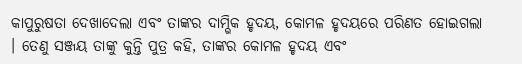କାପୁରୁଷତା ଦେଖାଦେଲା ଏବଂ ତାଙ୍କର ଦାମ୍ଭିକ ହୃଦୟ, କୋମଳ ହୃଦୟରେ ପରିଣତ ହୋଇଗଲା । ତେଣୁ ସଞ୍ଜୟ ତାଙ୍କୁ କୁନ୍ତି ପୁତ୍ର କହି, ତାଙ୍କର କୋମଳ ହୃଦୟ ଏବଂ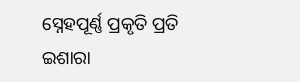ସ୍ନେହପୂର୍ଣ୍ଣ ପ୍ରକୃତି ପ୍ରତି ଇଶାରା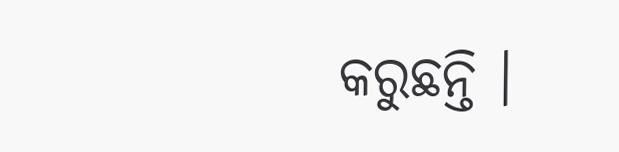କରୁଛନ୍ତି ।